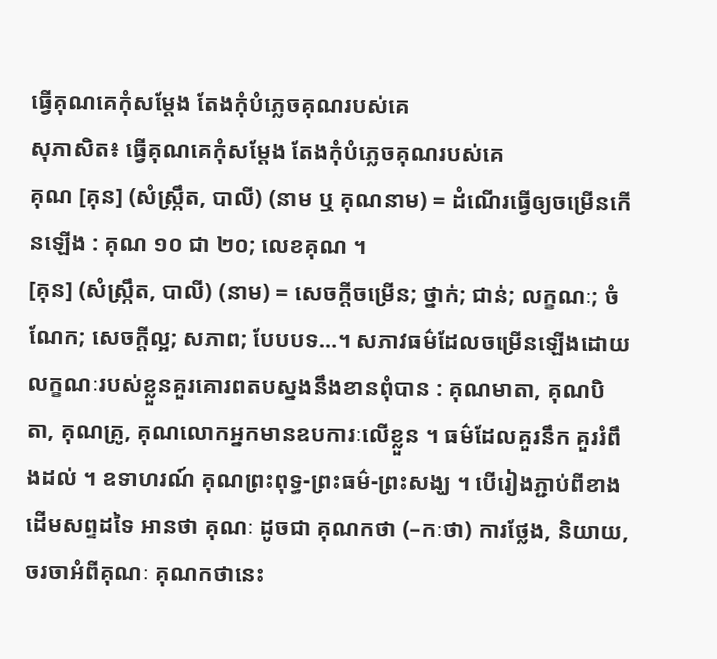ធ្វើគុណគេកុំសម្ដែង តែងកុំបំភ្លេចគុណរបស់គេ
សុភាសិត៖ ធ្វើគុណគេកុំសម្ដែង តែងកុំបំភ្លេចគុណរបស់គេ
គុណ [គុន] (សំស្ក្រឹត, បាលី) (នាម ឬ គុណនាម) = ដំណើរធ្វើឲ្យចម្រើនកើនឡើង : គុណ ១០ ជា ២០; លេខគុណ ។
[គុន] (សំស្ក្រឹត, បាលី) (នាម) = សេចក្ដីចម្រើន; ថ្នាក់; ជាន់; លក្ខណៈ; ចំណែក; សេចក្ដីល្អ; សភាព; បែបបទ…។ សភាវធម៌ដែលចម្រើនឡើងដោយលក្ខណៈរបស់ខ្លួនគួរគោរពតបស្នងនឹងខានពុំបាន : គុណមាតា, គុណបិតា, គុណគ្រូ, គុណលោកអ្នកមានឧបការៈលើខ្លួន ។ ធម៌ដែលគួរនឹក គួររំពឹងដល់ ។ ឧទាហរណ៍ គុណព្រះពុទ្ធ-ព្រះធម៌-ព្រះសង្ឃ ។ បើរៀងភ្ជាប់ពីខាងដើមសព្ទដទៃ អានថា គុណៈ ដូចជា គុណកថា (–កៈថា) ការថ្លែង, និយាយ, ចរចាអំពីគុណៈ គុណកថានេះ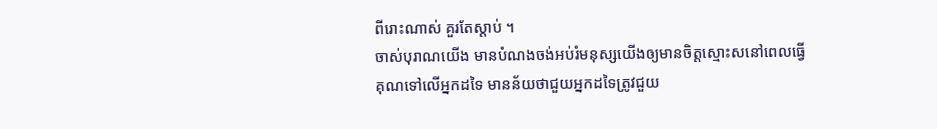ពីរោះណាស់ គួរតែស្ដាប់ ។
ចាស់បុរាណយើង មានបំណងចង់អប់រំមនុស្សយើងឲ្យមានចិត្តស្មោះសនៅពេលធ្វើគុណទៅលើអ្នកដទៃ មានន័យថាជួយអ្នកដទៃត្រូវជួយ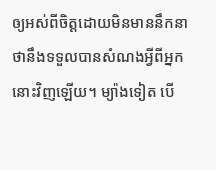ឲ្យអស់ពីចិត្តដោយមិនមាននឹកនាថានឹងទទួលបានសំណងអ្វីពីអ្នកនោះវិញឡើយ។ ម្យ៉ាងទៀត បើ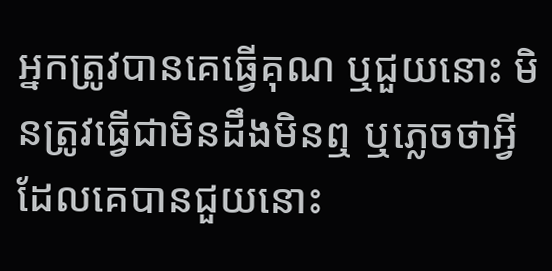អ្នកត្រូវបានគេធ្វើគុណ ឬជួយនោះ មិនត្រូវធ្វើជាមិនដឹងមិនឮ ឬភ្លេចថាអ្វីដែលគេបានជួយនោះ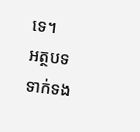ទេ។
អត្ថបទទាក់ទង